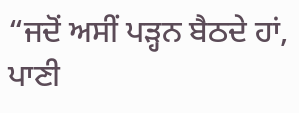“ਜਦੋਂ ਅਸੀਂ ਪੜ੍ਹਨ ਬੈਠਦੇ ਹਾਂ, ਪਾਣੀ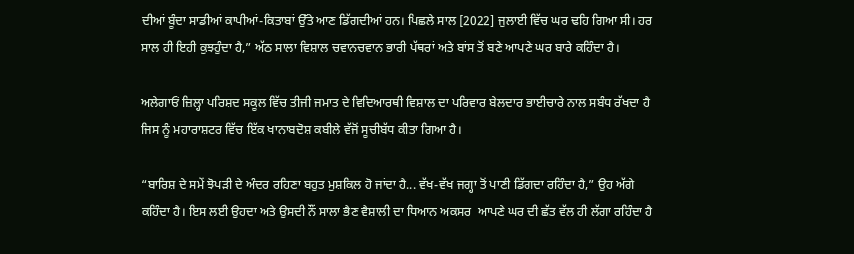ਦੀਆਂ ਬੂੰਦਾ ਸਾਡੀਆਂ ਕਾਪੀਆਂ-ਕਿਤਾਬਾਂ ਉੱਤੇ ਆਣ ਡਿੱਗਦੀਆਂ ਹਨ। ਪਿਛਲੇ ਸਾਲ [2022] ਜੁਲਾਈ ਵਿੱਚ ਘਰ ਢਹਿ ਗਿਆ ਸੀ। ਹਰ ਸਾਲ ਹੀ ਇਹੀ ਕੁਝਹੁੰਦਾ ਹੈ,” ਅੱਠ ਸਾਲਾ ਵਿਸ਼ਾਲ ਚਵਾਨਚਵਾਨ ਭਾਰੀ ਪੱਥਰਾਂ ਅਤੇ ਬਾਂਸ ਤੋਂ ਬਣੇ ਆਪਣੇ ਘਰ ਬਾਰੇ ਕਹਿੰਦਾ ਹੈ।

ਅਲੇਗਾਓਂ ਜ਼ਿਲ੍ਹਾ ਪਰਿਸ਼ਦ ਸਕੂਲ ਵਿੱਚ ਤੀਜੀ ਜਮਾਤ ਦੇ ਵਿਦਿਆਰਥੀ ਵਿਸ਼ਾਲ ਦਾ ਪਰਿਵਾਰ ਬੇਲਦਾਰ ਭਾਈਚਾਰੇ ਨਾਲ ਸਬੰਧ ਰੱਖਦਾ ਹੈ ਜਿਸ ਨੂੰ ਮਹਾਰਾਸ਼ਟਰ ਵਿੱਚ ਇੱਕ ਖਾਨਾਬਦੋਸ਼ ਕਬੀਲੇ ਵੱਜੋਂ ਸੂਚੀਬੱਧ ਕੀਤਾ ਗਿਆ ਹੈ।

“ਬਾਰਿਸ਼ ਦੇ ਸਮੇਂ ਝੋਪੜੀ ਦੇ ਅੰਦਰ ਰਹਿਣਾ ਬਹੁਤ ਮੁਸ਼ਕਿਲ ਹੋ ਜਾਂਦਾ ਹੈ... ਵੱਖ-ਵੱਖ ਜਗ੍ਹਾ ਤੋਂ ਪਾਣੀ ਡਿੱਗਦਾ ਰਹਿੰਦਾ ਹੈ,” ਉਹ ਅੱਗੇ ਕਹਿੰਦਾ ਹੈ। ਇਸ ਲਈ ਉਹਦਾ ਅਤੇ ਉਸਦੀ ਨੌਂ ਸਾਲਾ ਭੈਣ ਵੈਸ਼ਾਲੀ ਦਾ ਧਿਆਨ ਅਕਸਰ  ਆਪਣੇ ਘਰ ਦੀ ਛੱਤ ਵੱਲ ਹੀ ਲੱਗਾ ਰਹਿੰਦਾ ਹੈ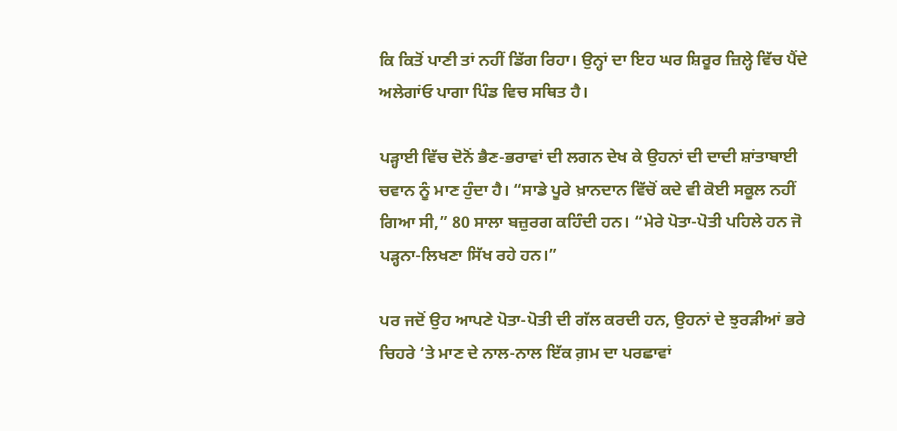ਕਿ ਕਿਤੋਂ ਪਾਣੀ ਤਾਂ ਨਹੀਂ ਡਿੱਗ ਰਿਹਾ। ਉਨ੍ਹਾਂ ਦਾ ਇਹ ਘਰ ਸ਼ਿਰੂਰ ਜ਼ਿਲ੍ਹੇ ਵਿੱਚ ਪੈਂਦੇ ਅਲੇਗਾਂਓ ਪਾਗਾ ਪਿੰਡ ਵਿਚ ਸਥਿਤ ਹੈ।

ਪੜ੍ਹਾਈ ਵਿੱਚ ਦੋਨੋਂ ਭੈਣ-ਭਰਾਵਾਂ ਦੀ ਲਗਨ ਦੇਖ ਕੇ ਉਹਨਾਂ ਦੀ ਦਾਦੀ ਸ਼ਾਂਤਾਬਾਈ ਚਵਾਨ ਨੂੰ ਮਾਣ ਹੁੰਦਾ ਹੈ। “ਸਾਡੇ ਪੂਰੇ ਖ਼ਾਨਦਾਨ ਵਿੱਚੋਂ ਕਦੇ ਵੀ ਕੋਈ ਸਕੂਲ ਨਹੀਂ ਗਿਆ ਸੀ,” 80 ਸਾਲਾ ਬਜ਼ੁਰਗ ਕਹਿੰਦੀ ਹਨ। “ਮੇਰੇ ਪੋਤਾ-ਪੋਤੀ ਪਹਿਲੇ ਹਨ ਜੋ ਪੜ੍ਹਨਾ-ਲਿਖਣਾ ਸਿੱਖ ਰਹੇ ਹਨ।”

ਪਰ ਜਦੋਂ ਉਹ ਆਪਣੇ ਪੋਤਾ-ਪੋਤੀ ਦੀ ਗੱਲ ਕਰਦੀ ਹਨ, ਉਹਨਾਂ ਦੇ ਝੁਰੜੀਆਂ ਭਰੇ ਚਿਹਰੇ ‘ਤੇ ਮਾਣ ਦੇ ਨਾਲ-ਨਾਲ ਇੱਕ ਗ਼ਮ ਦਾ ਪਰਛਾਵਾਂ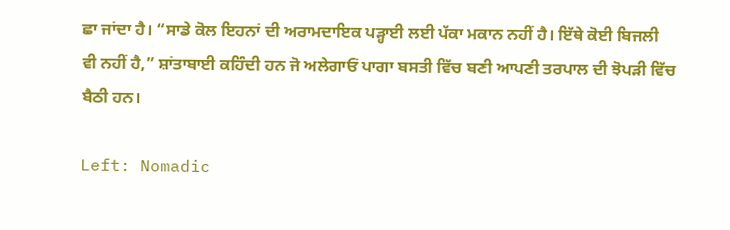ਛਾ ਜਾਂਦਾ ਹੈ। “ਸਾਡੇ ਕੋਲ ਇਹਨਾਂ ਦੀ ਅਰਾਮਦਾਇਕ ਪੜ੍ਹਾਈ ਲਈ ਪੱਕਾ ਮਕਾਨ ਨਹੀਂ ਹੈ। ਇੱਥੇ ਕੋਈ ਬਿਜਲੀ ਵੀ ਨਹੀਂ ਹੈ,” ਸ਼ਾਂਤਾਬਾਈ ਕਹਿੰਦੀ ਹਨ ਜੋ ਅਲੇਗਾਓਂ ਪਾਗਾ ਬਸਤੀ ਵਿੱਚ ਬਣੀ ਆਪਣੀ ਤਰਪਾਲ ਦੀ ਝੋਪੜੀ ਵਿੱਚ ਬੈਠੀ ਹਨ।

Left: Nomadic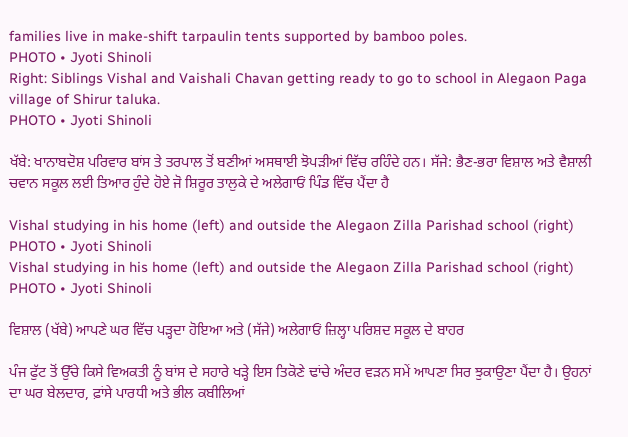families live in make-shift tarpaulin tents supported by bamboo poles.
PHOTO • Jyoti Shinoli
Right: Siblings Vishal and Vaishali Chavan getting ready to go to school in Alegaon Paga village of Shirur taluka.
PHOTO • Jyoti Shinoli

ਖੱਬੇ: ਖਾਨਾਬਦੋਸ਼ ਪਰਿਵਾਰ ਬਾਂਸ ਤੇ ਤਰਪਾਲ ਤੋਂ ਬਣੀਆਂ ਅਸਥਾਈ ਝੋਪੜੀਆਂ ਵਿੱਚ ਰਹਿੰਦੇ ਹਨ। ਸੱਜੇ: ਭੈਣ-ਭਰਾ ਵਿਸ਼ਾਲ ਅਤੇ ਵੈਸ਼ਾਲੀ ਚਵਾਨ ਸਕੂਲ ਲਈ ਤਿਆਰ ਹੁੰਦੇ ਹੋਏ ਜੋ ਸ਼ਿਰੂਰ ਤਾਲੁਕੇ ਦੇ ਅਲੇਗਾਓਂ ਪਿੰਡ ਵਿੱਚ ਪੈਂਦਾ ਹੈ

Vishal studying in his home (left) and outside the Alegaon Zilla Parishad school (right)
PHOTO • Jyoti Shinoli
Vishal studying in his home (left) and outside the Alegaon Zilla Parishad school (right)
PHOTO • Jyoti Shinoli

ਵਿਸ਼ਾਲ (ਖੱਬੇ) ਆਪਣੇ ਘਰ ਵਿੱਚ ਪੜ੍ਹਦਾ ਹੋਇਆ ਅਤੇ (ਸੱਜੇ) ਅਲੇਗਾਓਂ ਜ਼ਿਲ੍ਹਾ ਪਰਿਸ਼ਦ ਸਕੂਲ ਦੇ ਬਾਹਰ

ਪੰਜ ਫੁੱਟ ਤੋਂ ਉੱਚੇ ਕਿਸੇ ਵਿਅਕਤੀ ਨੂੰ ਬਾਂਸ ਦੇ ਸਹਾਰੇ ਖੜ੍ਹੇ ਇਸ ਤਿਕੋਣੇ ਢਾਂਚੇ ਅੰਦਰ ਵੜਨ ਸਮੇਂ ਆਪਣਾ ਸਿਰ ਝੁਕਾਉਣਾ ਪੈਂਦਾ ਹੈ। ਉਹਨਾਂ ਦਾ ਘਰ ਬੇਲਦਾਰ, ਫ਼ਾਂਸੇ ਪਾਰਧੀ ਅਤੇ ਭੀਲ ਕਬੀਲਿਆਂ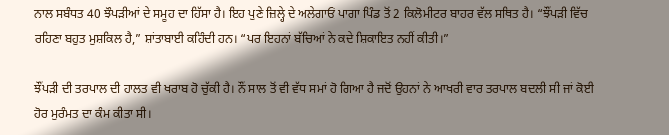ਨਾਲ ਸਬੰਧਤ 40 ਝੌਪੜੀਆਂ ਦੇ ਸਮੂਹ ਦਾ ਹਿੱਸਾ ਹੈ। ਇਹ ਪੁਣੇ ਜ਼ਿਲ੍ਹੇ ਦੇ ਅਲੇਗਾਓਂ ਪਾਗਾ ਪਿੰਡ ਤੋਂ 2 ਕਿਲੋਮੀਟਰ ਬਾਹਰ ਵੱਲ ਸਥਿਤ ਹੈ। “ਝੌਂਪੜੀ ਵਿੱਚ ਰਹਿਣਾ ਬਹੁਤ ਮੁਸ਼ਕਿਲ ਹੈ,” ਸ਼ਾਂਤਾਬਾਈ ਕਹਿੰਦੀ ਹਨ। “ਪਰ ਇਹਨਾਂ ਬੱਚਿਆਂ ਨੇ ਕਦੇ ਸ਼ਿਕਾਇਤ ਨਹੀਂ ਕੀਤੀ।”

ਝੌਂਪੜੀ ਦੀ ਤਰਪਾਲ ਦੀ ਹਾਲਤ ਵੀ ਖਰਾਬ ਹੋ ਚੁੱਕੀ ਹੈ। ਨੌਂ ਸਾਲ ਤੋਂ ਵੀ ਵੱਧ ਸਮਾਂ ਹੋ ਗਿਆ ਹੈ ਜਦੋਂ ਉਹਨਾਂ ਨੇ ਆਖਰੀ ਵਾਰ ਤਰਪਾਲ ਬਦਲੀ ਸੀ ਜਾਂ ਕੋਈ ਹੋਰ ਮੁਰੰਮਤ ਦਾ ਕੰਮ ਕੀਤਾ ਸੀ।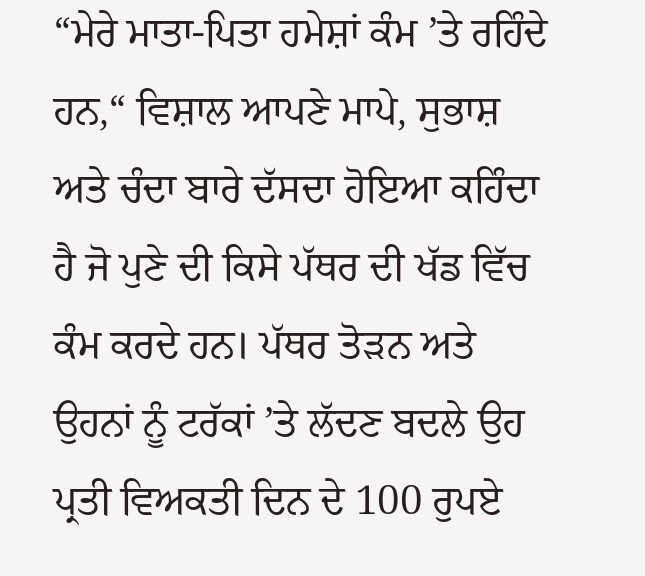“ਮੇਰੇ ਮਾਤਾ-ਪਿਤਾ ਹਮੇਸ਼ਾਂ ਕੰਮ ’ਤੇ ਰਹਿੰਦੇ ਹਨ,“ ਵਿਸ਼ਾਲ ਆਪਣੇ ਮਾਪੇ, ਸੁਭਾਸ਼ ਅਤੇ ਚੰਦਾ ਬਾਰੇ ਦੱਸਦਾ ਹੋਇਆ ਕਹਿੰਦਾ ਹੈ ਜੋ ਪੁਣੇ ਦੀ ਕਿਸੇ ਪੱਥਰ ਦੀ ਖੱਡ ਵਿੱਚ ਕੰਮ ਕਰਦੇ ਹਨ। ਪੱਥਰ ਤੋੜਨ ਅਤੇ ਉਹਨਾਂ ਨੂੰ ਟਰੱਕਾਂ ’ਤੇ ਲੱਦਣ ਬਦਲੇ ਉਹ ਪ੍ਰਤੀ ਵਿਅਕਤੀ ਦਿਨ ਦੇ 100 ਰੁਪਏ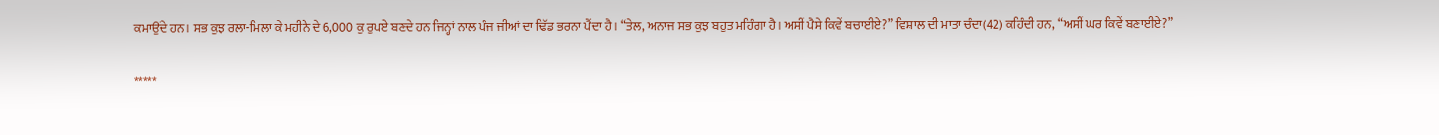ਕਮਾਉਂਦੇ ਹਨ। ਸਭ ਕੁਝ ਰਲਾ-ਮਿਲਾ ਕੇ ਮਹੀਨੇ ਦੇ 6,000 ਕੁ ਰੁਪਏ ਬਣਦੇ ਹਨ ਜਿਨ੍ਹਾਂ ਨਾਲ ਪੰਜ ਜੀਆਂ ਦਾ ਢਿੱਡ ਭਰਨਾ ਪੈਂਦਾ ਹੈ। “ਤੇਲ, ਅਨਾਜ ਸਭ ਕੁਝ ਬਹੁਤ ਮਹਿੰਗਾ ਹੈ। ਅਸੀਂ ਪੈਸੇ ਕਿਵੇਂ ਬਚਾਈਏ?” ਵਿਸ਼ਾਲ ਦੀ ਮਾਤਾ ਚੰਦਾ(42) ਕਹਿੰਦੀ ਹਨ, “ਅਸੀਂ ਘਰ ਕਿਵੇਂ ਬਣਾਈਏ?”

*****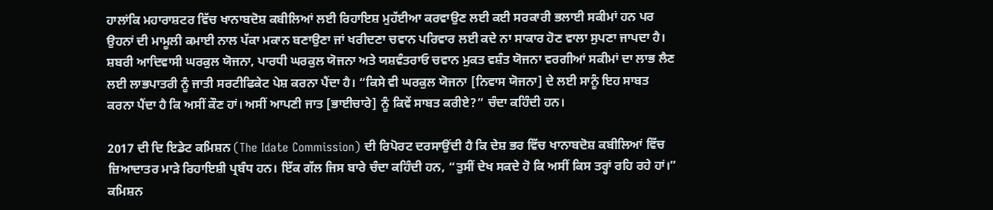ਹਾਲਾਂਕਿ ਮਹਾਰਾਸ਼ਟਰ ਵਿੱਚ ਖਾਨਾਬਦੋਸ਼ ਕਬੀਲਿਆਂ ਲਈ ਰਿਹਾਇਸ਼ ਮੁਹੱਈਆ ਕਰਵਾਉਣ ਲਈ ਕਈ ਸਰਕਾਰੀ ਭਲਾਈ ਸਕੀਮਾਂ ਹਨ ਪਰ ਉਹਨਾਂ ਦੀ ਮਾਮੂਲੀ ਕਮਾਈ ਨਾਲ ਪੱਕਾ ਮਕਾਨ ਬਣਾਉਣਾ ਜਾਂ ਖਰੀਦਣਾ ਚਵਾਨ ਪਰਿਵਾਰ ਲਈ ਕਦੇ ਨਾ ਸਾਕਾਰ ਹੋਣ ਵਾਲਾ ਸੁਪਣਾ ਜਾਪਦਾ ਹੈ। ਸ਼ਬਰੀ ਆਦਿਵਾਸੀ ਘਰਕੁਲ ਯੋਜਨਾ, ਪਾਰਧੀ ਘਰਕੁਲ ਯੋਜਨਾ ਅਤੇ ਯਸ਼ਵੰਤਰਾਓ ਚਵਾਨ ਮੁਕਤ ਵਸ਼ੰਤ ਯੋਜਨਾ ਵਰਗੀਆਂ ਸਕੀਮਾਂ ਦਾ ਲਾਭ ਲੈਣ ਲਈ ਲਾਭਪਾਤਰੀ ਨੂੰ ਜਾਤੀ ਸਰਟੀਫਿਕੇਟ ਪੇਸ਼ ਕਰਨਾ ਪੈਂਦਾ ਹੈ। “ਕਿਸੇ ਵੀ ਘਰਕੁਲ ਯੋਜਨਾ [ਨਿਵਾਸ ਯੋਜਨਾ] ਦੇ ਲਈ ਸਾਨੂੰ ਇਹ ਸਾਬਤ ਕਰਨਾ ਪੈਂਦਾ ਹੈ ਕਿ ਅਸੀਂ ਕੌਣ ਹਾਂ। ਅਸੀਂ ਆਪਣੀ ਜਾਤ [ਭਾਈਚਾਰੇ] ਨੂੰ ਕਿਵੇਂ ਸਾਬਤ ਕਰੀਏ?” ਚੰਦਾ ਕਹਿੰਦੀ ਹਨ।

2017 ਦੀ ਦਿ ਇਡੇਟ ਕਮਿਸ਼ਨ (The Idate Commission) ਦੀ ਰਿਪੋਰਟ ਦਰਸਾਉਂਦੀ ਹੈ ਕਿ ਦੇਸ਼ ਭਰ ਵਿੱਚ ਖਾਨਾਬਦੋਸ਼ ਕਬੀਲਿਆਂ ਵਿੱਚ ਜ਼ਿਆਦਾਤਰ ਮਾੜੇ ਰਿਹਾਇਸ਼ੀ ਪ੍ਰਬੰਧ ਹਨ। ਇੱਕ ਗੱਲ ਜਿਸ ਬਾਰੇ ਚੰਦਾ ਕਹਿੰਦੀ ਹਨ, “ਤੁਸੀਂ ਦੇਖ ਸਕਦੇ ਹੋ ਕਿ ਅਸੀਂ ਕਿਸ ਤਰ੍ਹਾਂ ਰਹਿ ਰਹੇ ਹਾਂ।” ਕਮਿਸ਼ਨ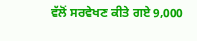ਵੱਲੋਂ ਸਰਵੇਖਣ ਕੀਤੇ ਗਏ 9,000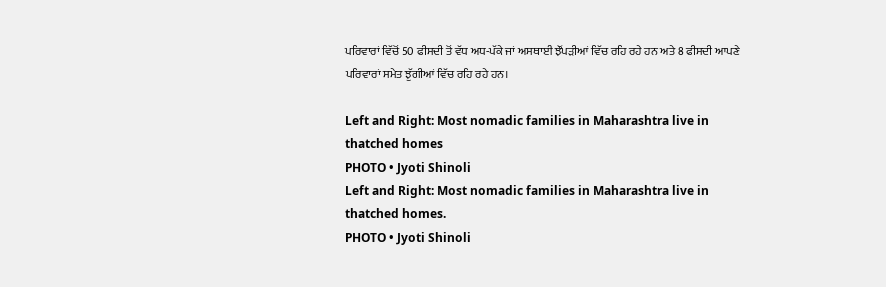ਪਰਿਵਾਰਾਂ ਵਿੱਚੋਂ 50 ਫੀਸਦੀ ਤੋਂ ਵੱਧ ਅਧ-ਪੱਕੇ ਜਾਂ ਅਸਥਾਈ ਝੌਂਪੜੀਆਂ ਵਿੱਚ ਰਹਿ ਰਹੇ ਹਨ ਅਤੇ 8 ਫੀਸਦੀ ਆਪਣੇ ਪਰਿਵਾਰਾਂ ਸਮੇਤ ਝੁੱਗੀਆਂ ਵਿੱਚ ਰਹਿ ਰਹੇ ਹਨ।

Left and Right: Most nomadic families in Maharashtra live in thatched homes
PHOTO • Jyoti Shinoli
Left and Right: Most nomadic families in Maharashtra live in thatched homes.
PHOTO • Jyoti Shinoli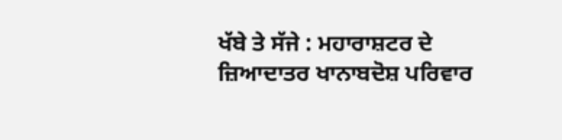ਖੱਬੇ ਤੇ ਸੱਜੇ : ਮਹਾਰਾਸ਼ਟਰ ਦੇ ਜ਼ਿਆਦਾਤਰ ਖਾਨਾਬਦੋਸ਼ ਪਰਿਵਾਰ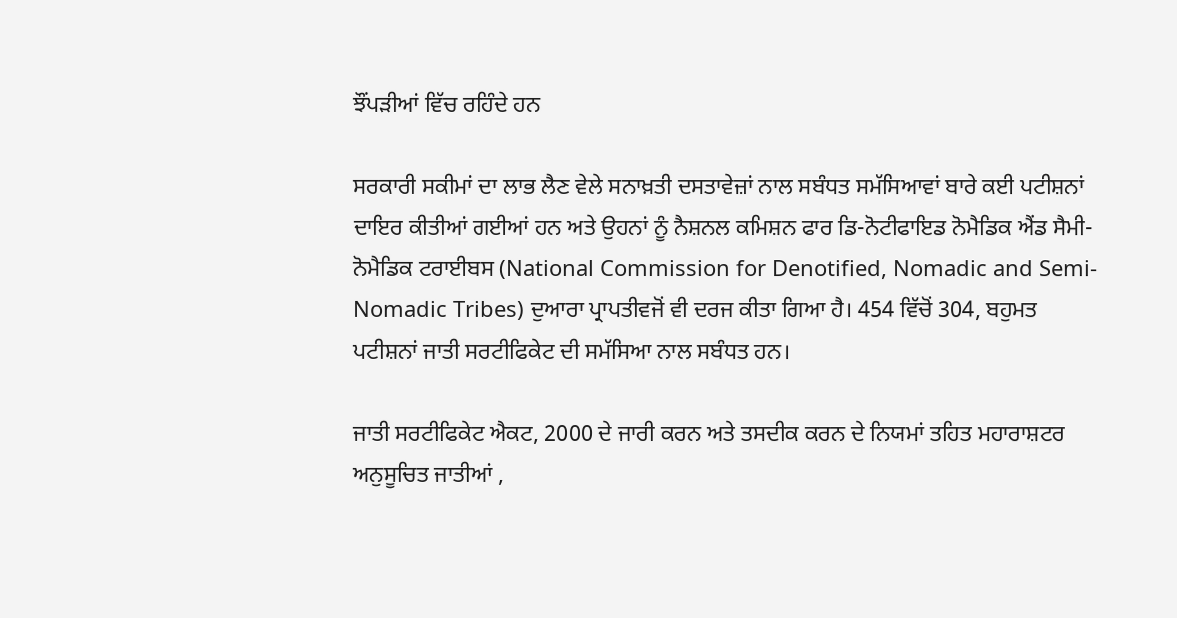ਝੌਂਪੜੀਆਂ ਵਿੱਚ ਰਹਿੰਦੇ ਹਨ

ਸਰਕਾਰੀ ਸਕੀਮਾਂ ਦਾ ਲਾਭ ਲੈਣ ਵੇਲੇ ਸਨਾਖ਼ਤੀ ਦਸਤਾਵੇਜ਼ਾਂ ਨਾਲ ਸਬੰਧਤ ਸਮੱਸਿਆਵਾਂ ਬਾਰੇ ਕਈ ਪਟੀਸ਼ਨਾਂ ਦਾਇਰ ਕੀਤੀਆਂ ਗਈਆਂ ਹਨ ਅਤੇ ਉਹਨਾਂ ਨੂੰ ਨੈਸ਼ਨਲ ਕਮਿਸ਼ਨ ਫਾਰ ਡਿ-ਨੋਟੀਫਾਇਡ ਨੋਮੈਡਿਕ ਐਂਡ ਸੈਮੀ-ਨੋਮੈਡਿਕ ਟਰਾਈਬਸ (National Commission for Denotified, Nomadic and Semi-Nomadic Tribes) ਦੁਆਰਾ ਪ੍ਰਾਪਤੀਵਜੋਂ ਵੀ ਦਰਜ ਕੀਤਾ ਗਿਆ ਹੈ। 454 ਵਿੱਚੋਂ 304, ਬਹੁਮਤ ਪਟੀਸ਼ਨਾਂ ਜਾਤੀ ਸਰਟੀਫਿਕੇਟ ਦੀ ਸਮੱਸਿਆ ਨਾਲ ਸਬੰਧਤ ਹਨ।

ਜਾਤੀ ਸਰਟੀਫਿਕੇਟ ਐਕਟ, 2000 ਦੇ ਜਾਰੀ ਕਰਨ ਅਤੇ ਤਸਦੀਕ ਕਰਨ ਦੇ ਨਿਯਮਾਂ ਤਹਿਤ ਮਹਾਰਾਸ਼ਟਰ ਅਨੁਸੂਚਿਤ ਜਾਤੀਆਂ ,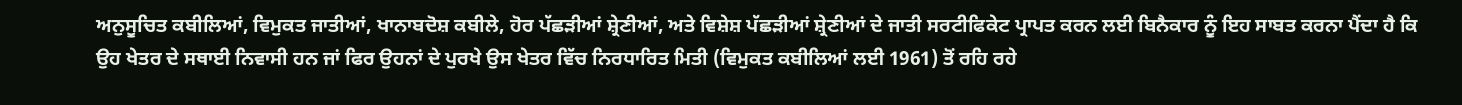ਅਨੁਸੂਚਿਤ ਕਬੀਲਿਆਂ, ਵਿਮੁਕਤ ਜਾਤੀਆਂ, ਖਾਨਾਬਦੋਸ਼ ਕਬੀਲੇ, ਹੋਰ ਪੱਛੜੀਆਂ ਸ਼੍ਰੇਣੀਆਂ, ਅਤੇ ਵਿਸ਼ੇਸ਼ ਪੱਛੜੀਆਂ ਸ਼੍ਰੇਣੀਆਂ ਦੇ ਜਾਤੀ ਸਰਟੀਫਿਕੇਟ ਪ੍ਰਾਪਤ ਕਰਨ ਲਈ ਬਿਨੈਕਾਰ ਨੂੰ ਇਹ ਸਾਬਤ ਕਰਨਾ ਪੈਂਦਾ ਹੈ ਕਿ ਉਹ ਖੇਤਰ ਦੇ ਸਥਾਈ ਨਿਵਾਸੀ ਹਨ ਜਾਂ ਫਿਰ ਉਹਨਾਂ ਦੇ ਪੁਰਖੇ ਉਸ ਖੇਤਰ ਵਿੱਚ ਨਿਰਧਾਰਿਤ ਮਿਤੀ (ਵਿਮੁਕਤ ਕਬੀਲਿਆਂ ਲਈ 1961) ਤੋਂ ਰਹਿ ਰਹੇ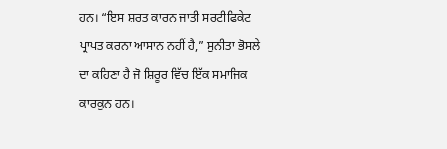ਹਨ। “ਇਸ ਸ਼ਰਤ ਕਾਰਨ ਜਾਤੀ ਸਰਟੀਫਿਕੇਟ ਪ੍ਰਾਪਤ ਕਰਨਾ ਆਸਾਨ ਨਹੀਂ ਹੈ,” ਸੁਨੀਤਾ ਭੋਸਲੇ ਦਾ ਕਹਿਣਾ ਹੈ ਜੋ ਸ਼ਿਰੂਰ ਵਿੱਚ ਇੱਕ ਸਮਾਜਿਕ ਕਾਰਕੁਨ ਹਨ।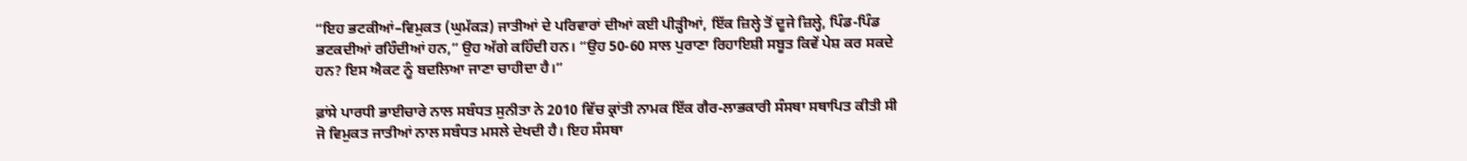“ਇਹ ਭਟਕੀਆਂ–ਵਿਮੁਕਤ (ਘੁਮੱਕੜ) ਜਾਤੀਆਂ ਦੇ ਪਰਿਵਾਰਾਂ ਦੀਆਂ ਕਈ ਪੀੜ੍ਹੀਆਂ, ਇੱਕ ਜ਼ਿਲ੍ਹੇ ਤੋਂ ਦੂਜੇ ਜ਼ਿਲ੍ਹੇ, ਪਿੰਡ-ਪਿੰਡ ਭਟਕਦੀਆਂ ਰਹਿੰਦੀਆਂ ਹਨ,” ਉਹ ਅੱਗੇ ਕਹਿੰਦੀ ਹਨ। “ਉਹ 50-60 ਸਾਲ ਪੁਰਾਣਾ ਰਿਹਾਇਸ਼ੀ ਸਬੂਤ ਕਿਵੇਂ ਪੇਸ਼ ਕਰ ਸਕਦੇ ਹਨ? ਇਸ ਐਕਟ ਨੂੰ ਬਦਲਿਆ ਜਾਣਾ ਚਾਹੀਦਾ ਹੈ।”

ਫ਼ਾਂਸੇ ਪਾਰਧੀ ਭਾਈਚਾਰੇ ਨਾਲ ਸਬੰਧਤ ਸੁਨੀਤਾ ਨੇ 2010 ਵਿੱਚ ਕ੍ਰਾਂਤੀ ਨਾਮਕ ਇੱਕ ਗੈਰ-ਲਾਭਕਾਰੀ ਸੰਸਥਾ ਸਥਾਪਿਤ ਕੀਤੀ ਸੀ ਜੋ ਵਿਮੁਕਤ ਜਾਤੀਆਂ ਨਾਲ ਸਬੰਧਤ ਮਸਲੇ ਦੇਖਦੀ ਹੈ। ਇਹ ਸੰਸਥਾ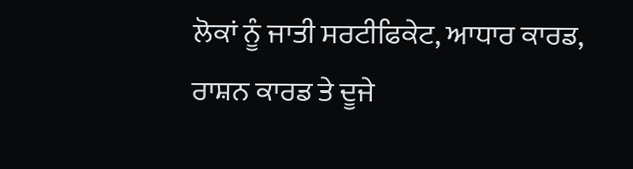ਲੋਕਾਂ ਨੂੰ ਜਾਤੀ ਸਰਟੀਫਿਕੇਟ, ਆਧਾਰ ਕਾਰਡ, ਰਾਸ਼ਨ ਕਾਰਡ ਤੇ ਦੂਜੇ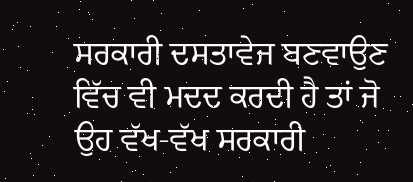ਸਰਕਾਰੀ ਦਸਤਾਵੇਜ ਬਣਵਾਉਣ ਵਿੱਚ ਵੀ ਮਦਦ ਕਰਦੀ ਹੈ ਤਾਂ ਜੋ ਉਹ ਵੱਖ-ਵੱਖ ਸਰਕਾਰੀ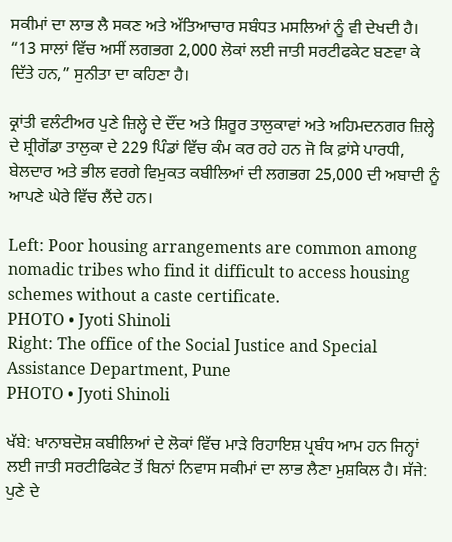ਸਕੀਮਾਂ ਦਾ ਲਾਭ ਲੈ ਸਕਣ ਅਤੇ ਅੱਤਿਆਚਾਰ ਸਬੰਧਤ ਮਸਲਿਆਂ ਨੂੰ ਵੀ ਦੇਖਦੀ ਹੈ। “13 ਸਾਲਾਂ ਵਿੱਚ ਅਸੀਂ ਲਗਭਗ 2,000 ਲੋਕਾਂ ਲਈ ਜਾਤੀ ਸਰਟੀਫਕੇਟ ਬਣਵਾ ਕੇ ਦਿੱਤੇ ਹਨ,” ਸੁਨੀਤਾ ਦਾ ਕਹਿਣਾ ਹੈ।

ਕ੍ਰਾਂਤੀ ਵਲੰਟੀਅਰ ਪੁਣੇ ਜ਼ਿਲ੍ਹੇ ਦੇ ਦੌਂਦ ਅਤੇ ਸ਼ਿਰੂਰ ਤਾਲੁਕਾਵਾਂ ਅਤੇ ਅਹਿਮਦਨਗਰ ਜ਼ਿਲ੍ਹੇ ਦੇ ਸ਼੍ਰੀਗੋਂਡਾ ਤਾਲੁਕਾ ਦੇ 229 ਪਿੰਡਾਂ ਵਿੱਚ ਕੰਮ ਕਰ ਰਹੇ ਹਨ ਜੋ ਕਿ ਫ਼ਾਂਸੇ ਪਾਰਧੀ, ਬੇਲਦਾਰ ਅਤੇ ਭੀਲ ਵਰਗੇ ਵਿਮੁਕਤ ਕਬੀਲਿਆਂ ਦੀ ਲਗਭਗ 25,000 ਦੀ ਅਬਾਦੀ ਨੂੰ ਆਪਣੇ ਘੇਰੇ ਵਿੱਚ ਲੈਂਦੇ ਹਨ।

Left: Poor housing arrangements are common among nomadic tribes who find it difficult to access housing schemes without a caste certificate.
PHOTO • Jyoti Shinoli
Right: The office of the Social Justice and Special Assistance Department, Pune
PHOTO • Jyoti Shinoli

ਖੱਬੇ: ਖਾਨਾਬਦੋਸ਼ ਕਬੀਲਿਆਂ ਦੇ ਲੋਕਾਂ ਵਿੱਚ ਮਾੜੇ ਰਿਹਾਇਸ਼ ਪ੍ਰਬੰਧ ਆਮ ਹਨ ਜਿਨ੍ਹਾਂ ਲਈ ਜਾਤੀ ਸਰਟੀਫਿਕੇਟ ਤੋਂ ਬਿਨਾਂ ਨਿਵਾਸ ਸਕੀਮਾਂ ਦਾ ਲਾਭ ਲੈਣਾ ਮੁਸ਼ਕਿਲ ਹੈ। ਸੱਜੇ: ਪੁਣੇ ਦੇ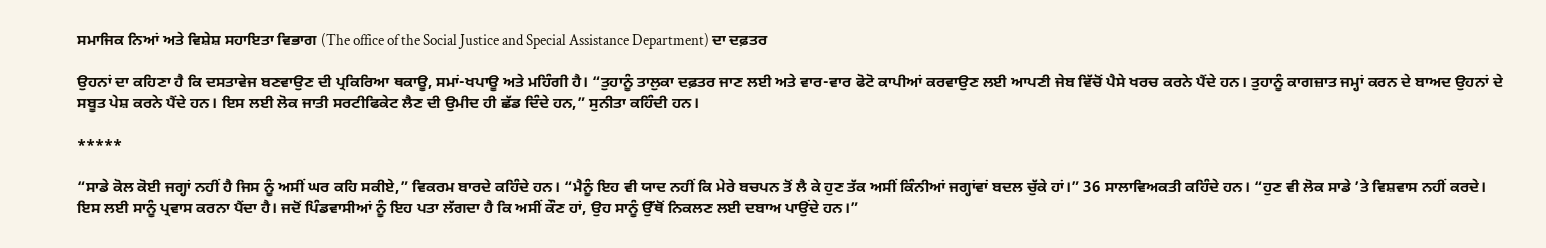ਸਮਾਜਿਕ ਨਿਆਂ ਅਤੇ ਵਿਸ਼ੇਸ਼ ਸਹਾਇਤਾ ਵਿਭਾਗ (The office of the Social Justice and Special Assistance Department) ਦਾ ਦਫ਼ਤਰ

ਉਹਨਾਂ ਦਾ ਕਹਿਣਾ ਹੈ ਕਿ ਦਸਤਾਵੇਜ ਬਣਵਾਉਣ ਦੀ ਪ੍ਰਕਿਰਿਆ ਥਕਾਊ, ਸਮਾਂ-ਖਪਾਊ ਅਤੇ ਮਹਿੰਗੀ ਹੈ। “ਤੁਹਾਨੂੰ ਤਾਲੁਕਾ ਦਫ਼ਤਰ ਜਾਣ ਲਈ ਅਤੇ ਵਾਰ-ਵਾਰ ਫੋਟੋ ਕਾਪੀਆਂ ਕਰਵਾਉਣ ਲਈ ਆਪਣੀ ਜੇਬ ਵਿੱਚੋਂ ਪੈਸੇ ਖਰਚ ਕਰਨੇ ਪੈਂਦੇ ਹਨ। ਤੁਹਾਨੂੰ ਕਾਗਜ਼ਾਤ ਜਮ੍ਹਾਂ ਕਰਨ ਦੇ ਬਾਅਦ ਉਹਨਾਂ ਦੇ ਸਬੂਤ ਪੇਸ਼ ਕਰਨੇ ਪੈਂਦੇ ਹਨ। ਇਸ ਲਈ ਲੋਕ ਜਾਤੀ ਸਰਟੀਫਿਕੇਟ ਲੈਣ ਦੀ ਉਮੀਦ ਹੀ ਛੱਡ ਦਿੰਦੇ ਹਨ,” ਸੁਨੀਤਾ ਕਹਿੰਦੀ ਹਨ।

*****

“ਸਾਡੇ ਕੋਲ ਕੋਈ ਜਗ੍ਹਾਂ ਨਹੀਂ ਹੈ ਜਿਸ ਨੂੰ ਅਸੀਂ ਘਰ ਕਹਿ ਸਕੀਏ,” ਵਿਕਰਮ ਬਾਰਦੇ ਕਹਿੰਦੇ ਹਨ। “ਮੈਨੂੰ ਇਹ ਵੀ ਯਾਦ ਨਹੀਂ ਕਿ ਮੇਰੇ ਬਚਪਨ ਤੋਂ ਲੈ ਕੇ ਹੁਣ ਤੱਕ ਅਸੀਂ ਕਿੰਨੀਆਂ ਜਗ੍ਹਾਂਵਾਂ ਬਦਲ ਚੁੱਕੇ ਹਾਂ।” 36 ਸਾਲਾਵਿਅਕਤੀ ਕਹਿੰਦੇ ਹਨ। “ਹੁਣ ਵੀ ਲੋਕ ਸਾਡੇ ’ਤੇ ਵਿਸ਼ਵਾਸ ਨਹੀਂ ਕਰਦੇ। ਇਸ ਲਈ ਸਾਨੂੰ ਪ੍ਰਵਾਸ ਕਰਨਾ ਪੈਂਦਾ ਹੈ। ਜਦੋਂ ਪਿੰਡਵਾਸੀਆਂ ਨੂੰ ਇਹ ਪਤਾ ਲੱਗਦਾ ਹੈ ਕਿ ਅਸੀਂ ਕੌਣ ਹਾਂ, ਉਹ ਸਾਨੂੰ ਉੱਥੋਂ ਨਿਕਲਣ ਲਈ ਦਬਾਅ ਪਾਉਂਦੇ ਹਨ।”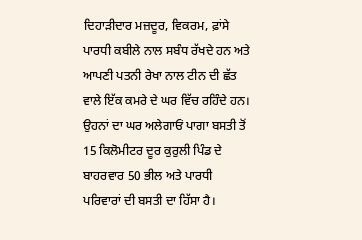ਦਿਹਾੜੀਦਾਰ ਮਜ਼ਦੂਰ, ਵਿਕਰਮ, ਫ਼ਾਂਸੇ ਪਾਰਧੀ ਕਬੀਲੇ ਨਾਲ ਸਬੰਧ ਰੱਖਦੇ ਹਨ ਅਤੇ ਆਪਣੀ ਪਤਨੀ ਰੇਖਾ ਨਾਲ ਟੀਨ ਦੀ ਛੱਤ ਵਾਲੇ ਇੱਕ ਕਮਰੇ ਦੇ ਘਰ ਵਿੱਚ ਰਹਿੰਦੇ ਹਨ। ਉਹਨਾਂ ਦਾ ਘਰ ਅਲੇਗਾਓਂ ਪਾਗਾ ਬਸਤੀ ਤੋਂ 15 ਕਿਲੋਮੀਟਰ ਦੂਰ ਕੁਰੁਲੀ ਪਿੰਡ ਦੇ ਬਾਹਰਵਾਰ 50 ਭੀਲ ਅਤੇ ਪਾਰਧੀ ਪਰਿਵਾਰਾਂ ਦੀ ਬਸਤੀ ਦਾ ਹਿੱਸਾ ਹੈ।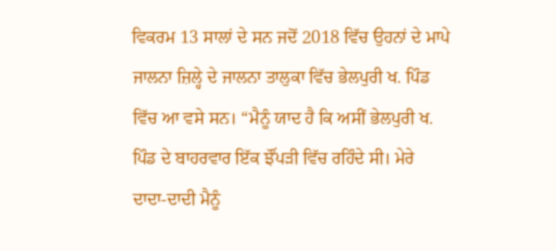ਵਿਕਰਮ 13 ਸਾਲਾਂ ਦੇ ਸਨ ਜਦੋਂ 2018 ਵਿੱਚ ਉਹਨਾਂ ਦੇ ਮਾਪੇ ਜਾਲਨਾ ਜ਼ਿਲ੍ਹੇ ਦੇ ਜਾਲਨਾ ਤਾਲੁਕਾ ਵਿੱਚ ਭੇਲਪੁਰੀ ਖ. ਪਿੰਡ ਵਿੱਚ ਆ ਵਸੇ ਸਨ। “ਮੈਨੂੰ ਯਾਦ ਹੈ ਕਿ ਅਸੀਂ ਭੇਲਪੁਰੀ ਖ. ਪਿੰਡ ਦੇ ਬਾਹਰਵਾਰ ਇੱਕ ਝੌਂਪੜੀ ਵਿੱਚ ਰਹਿੰਦੇ ਸੀ। ਮੇਰੇ ਦਾਦਾ-ਦਾਦੀ ਮੈਨੂੰ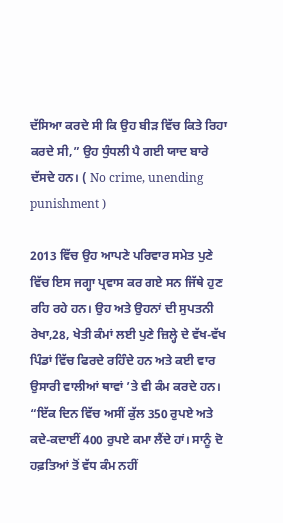ਦੱਸਿਆ ਕਰਦੇ ਸੀ ਕਿ ਉਹ ਬੀੜ ਵਿੱਚ ਕਿਤੇ ਰਿਹਾ ਕਰਦੇ ਸੀ,” ਉਹ ਧੁੰਧਲੀ ਪੈ ਗਈ ਯਾਦ ਬਾਰੇ ਦੱਸਦੇ ਹਨ। ( No crime, unending punishment )

2013 ਵਿੱਚ ਉਹ ਆਪਣੇ ਪਰਿਵਾਰ ਸਮੇਤ ਪੁਣੇ ਵਿੱਚ ਇਸ ਜਗ੍ਹਾ ਪ੍ਰਵਾਸ ਕਰ ਗਏ ਸਨ ਜਿੱਥੇ ਹੁਣ ਰਹਿ ਰਹੇ ਹਨ। ਉਹ ਅਤੇ ਉਹਨਾਂ ਦੀ ਸੁਪਤਨੀ ਰੇਖਾ,28, ਖੇਤੀ ਕੰਮਾਂ ਲਈ ਪੁਣੇ ਜ਼ਿਲ੍ਹੇ ਦੇ ਵੱਖ-ਵੱਖ ਪਿੰਡਾਂ ਵਿੱਚ ਫਿਰਦੇ ਰਹਿੰਦੇ ਹਨ ਅਤੇ ਕਈ ਵਾਰ ਉਸਾਰੀ ਵਾਲੀਆਂ ਥਾਵਾਂ ’ਤੇ ਵੀ ਕੰਮ ਕਰਦੇ ਹਨ। “ਇੱਕ ਦਿਨ ਵਿੱਚ ਅਸੀਂ ਕੁੱਲ 350 ਰੁਪਏ ਅਤੇ ਕਦੇ-ਕਦਾਈਂ 400 ਰੁਪਏ ਕਮਾ ਲੈਂਦੇ ਹਾਂ। ਸਾਨੂੰ ਦੋ ਹਫ਼ਤਿਆਂ ਤੋਂ ਵੱਧ ਕੰਮ ਨਹੀਂ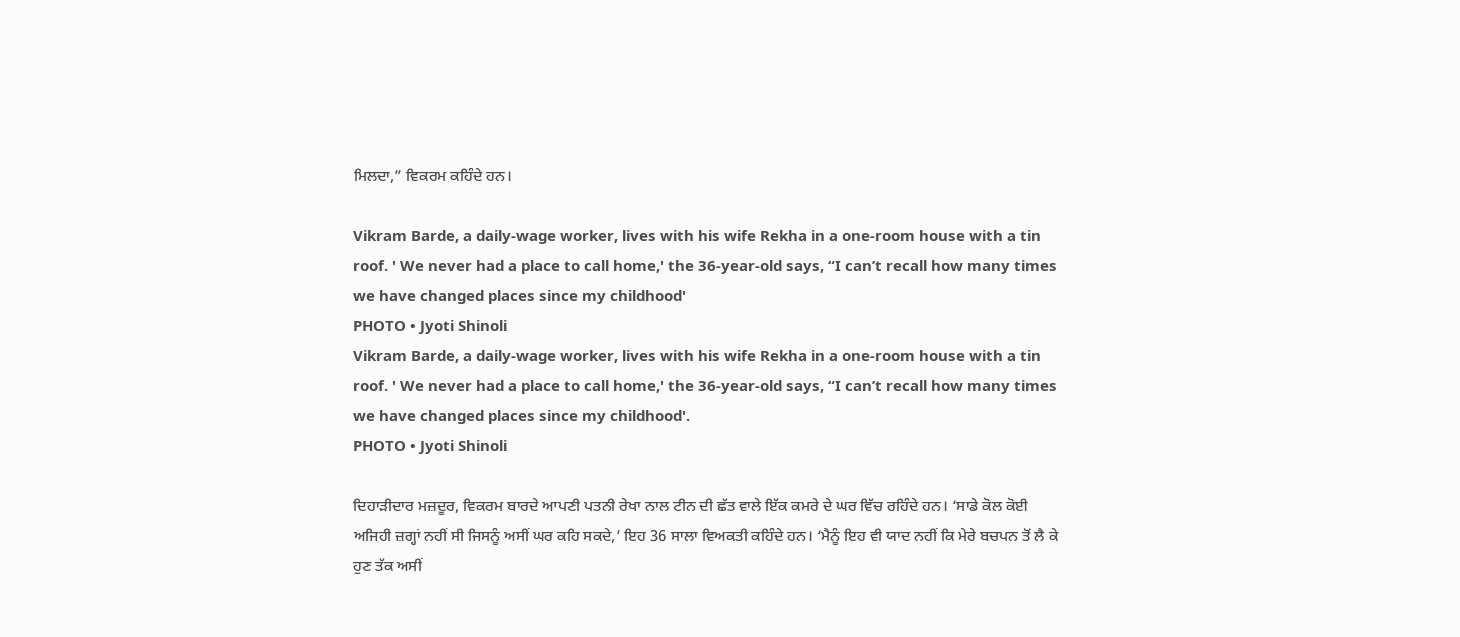ਮਿਲਦਾ,” ਵਿਕਰਮ ਕਹਿੰਦੇ ਹਨ।

Vikram Barde, a daily-wage worker, lives with his wife Rekha in a one-room house with a tin roof. ' We never had a place to call home,' the 36-year-old says, “I can’t recall how many times we have changed places since my childhood'
PHOTO • Jyoti Shinoli
Vikram Barde, a daily-wage worker, lives with his wife Rekha in a one-room house with a tin roof. ' We never had a place to call home,' the 36-year-old says, “I can’t recall how many times we have changed places since my childhood'.
PHOTO • Jyoti Shinoli

ਦਿਹਾੜੀਦਾਰ ਮਜ਼ਦੂਰ, ਵਿਕਰਮ ਬਾਰਦੇ ਆਪਣੀ ਪਤਨੀ ਰੇਖਾ ਨਾਲ ਟੀਨ ਦੀ ਛੱਤ ਵਾਲੇ ਇੱਕ ਕਮਰੇ ਦੇ ਘਰ ਵਿੱਚ ਰਹਿੰਦੇ ਹਨ। ‘ਸਾਡੇ ਕੋਲ ਕੋਈ ਅਜਿਹੀ ਜ਼ਗ੍ਹਾਂ ਨਹੀਂ ਸੀ ਜਿਸਨੂੰ ਅਸੀਂ ਘਰ ਕਹਿ ਸਕਦੇ,’ ਇਹ 36 ਸਾਲਾ ਵਿਅਕਤੀ ਕਹਿੰਦੇ ਹਨ। ‘ਮੈਨੂੰ ਇਹ ਵੀ ਯਾਦ ਨਹੀਂ ਕਿ ਮੇਰੇ ਬਚਪਨ ਤੋਂ ਲੈ ਕੇ ਹੁਣ ਤੱਕ ਅਸੀਂ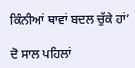ਕਿੰਨੀਆਂ ਥਾਵਾਂ ਬਦਲ ਚੁੱਕੇ ਹਾਂ’

ਦੋ ਸਾਲ ਪਹਿਲਾਂ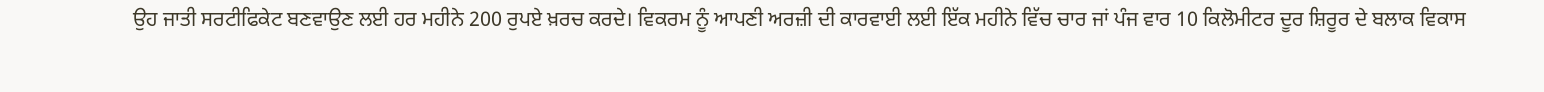ਉਹ ਜਾਤੀ ਸਰਟੀਫਿਕੇਟ ਬਣਵਾਉਣ ਲਈ ਹਰ ਮਹੀਨੇ 200 ਰੁਪਏ ਖ਼ਰਚ ਕਰਦੇ। ਵਿਕਰਮ ਨੂੰ ਆਪਣੀ ਅਰਜ਼ੀ ਦੀ ਕਾਰਵਾਈ ਲਈ ਇੱਕ ਮਹੀਨੇ ਵਿੱਚ ਚਾਰ ਜਾਂ ਪੰਜ ਵਾਰ 10 ਕਿਲੋਮੀਟਰ ਦੂਰ ਸ਼ਿਰੂਰ ਦੇ ਬਲਾਕ ਵਿਕਾਸ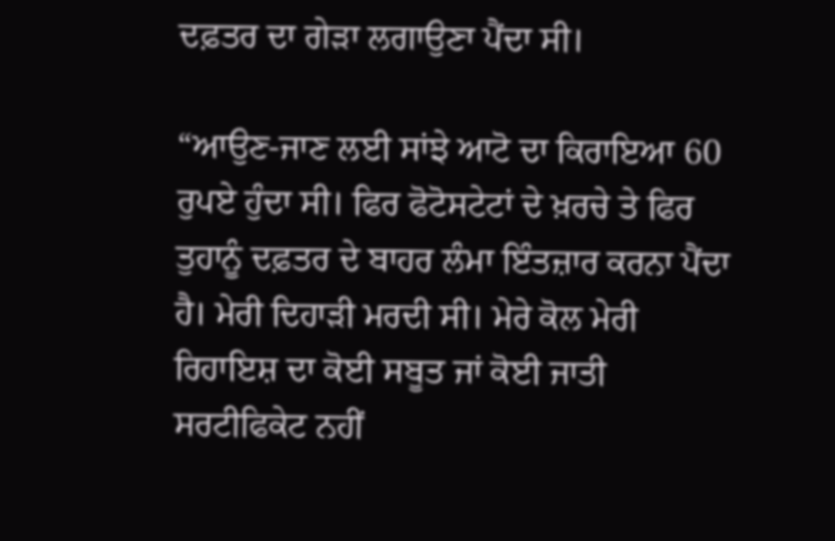ਦਫ਼ਤਰ ਦਾ ਗੇੜਾ ਲਗਾਉਣਾ ਪੈਂਦਾ ਸੀ।

“ਆਉਣ-ਜਾਣ ਲਈ ਸਾਂਝੇ ਆਟੋ ਦਾ ਕਿਰਾਇਆ 60 ਰੁਪਏ ਹੁੰਦਾ ਸੀ। ਫਿਰ ਫੋਟੋਸਟੇਟਾਂ ਦੇ ਖ਼ਰਚੇ ਤੇ ਫਿਰ ਤੁਹਾਨੂੰ ਦਫ਼ਤਰ ਦੇ ਬਾਹਰ ਲੰਮਾ ਇੰਤਜ਼ਾਰ ਕਰਨਾ ਪੈਂਦਾ ਹੈ। ਮੇਰੀ ਦਿਹਾੜੀ ਮਰਦੀ ਸੀ। ਮੇਰੇ ਕੋਲ ਮੇਰੀ ਰਿਹਾਇਸ਼ ਦਾ ਕੋਈ ਸਬੂਤ ਜਾਂ ਕੋਈ ਜਾਤੀ ਸਰਟੀਫਿਕੇਟ ਨਹੀਂ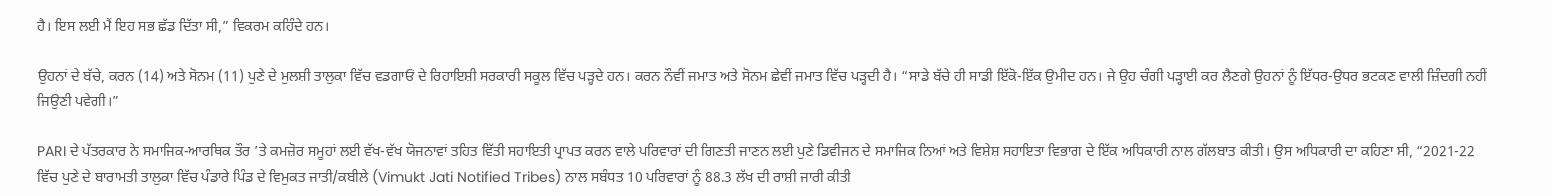ਹੈ। ਇਸ ਲਈ ਮੈਂ ਇਹ ਸਭ ਛੱਡ ਦਿੱਤਾ ਸੀ,” ਵਿਕਰਮ ਕਹਿੰਦੇ ਹਨ।

ਉਹਨਾਂ ਦੇ ਬੱਚੇ, ਕਰਨ (14) ਅਤੇ ਸੋਨਮ (11) ਪੁਣੇ ਦੇ ਮੁਲਸ਼ੀ ਤਾਲੁਕਾ ਵਿੱਚ ਵਡਗਾਓਂ ਦੇ ਰਿਹਾਇਸ਼ੀ ਸਰਕਾਰੀ ਸਕੂਲ ਵਿੱਚ ਪੜ੍ਹਦੇ ਹਨ। ਕਰਨ ਨੌਵੀਂ ਜਮਾਤ ਅਤੇ ਸੋਨਮ ਛੇਵੀਂ ਜਮਾਤ ਵਿੱਚ ਪੜ੍ਹਦੀ ਹੈ। “ਸਾਡੇ ਬੱਚੇ ਹੀ ਸਾਡੀ ਇੱਕੋ-ਇੱਕ ਉਮੀਦ ਹਨ। ਜੇ ਉਹ ਚੰਗੀ ਪੜ੍ਹਾਈ ਕਰ ਲੈਣਗੇ ਉਹਨਾਂ ਨੂੰ ਇੱਧਰ-ਉਧਰ ਭਟਕਣ ਵਾਲੀ ਜ਼ਿੰਦਗੀ ਨਹੀਂ ਜਿਉਣੀ ਪਵੇਗੀ।”

PARI ਦੇ ਪੱਤਰਕਾਰ ਨੇ ਸਮਾਜਿਕ-ਆਰਥਿਕ ਤੌਰ ’ਤੇ ਕਮਜ਼ੋਰ ਸਮੂਹਾਂ ਲਈ ਵੱਖ-ਵੱਖ ਯੋਜਨਾਵਾਂ ਤਹਿਤ ਵਿੱਤੀ ਸਹਾਇਤੀ ਪ੍ਰਾਪਤ ਕਰਨ ਵਾਲੇ ਪਰਿਵਾਰਾਂ ਦੀ ਗਿਣਤੀ ਜਾਣਨ ਲਈ ਪੁਣੇ ਡਿਵੀਜਨ ਦੇ ਸਮਾਜਿਕ ਨਿਆਂ ਅਤੇ ਵਿਸ਼ੇਸ਼ ਸਹਾਇਤਾ ਵਿਭਾਗ ਦੇ ਇੱਕ ਅਧਿਕਾਰੀ ਨਾਲ ਗੱਲਬਾਤ ਕੀਤੀ। ਉਸ ਅਧਿਕਾਰੀ ਦਾ ਕਹਿਣਾ ਸੀ, “2021-22 ਵਿੱਚ ਪੁਣੇ ਦੇ ਬਾਰਾਮਤੀ ਤਾਲੁਕਾ ਵਿੱਚ ਪੰਡਾਰੇ ਪਿੰਡ ਦੇ ਵਿਮੁਕਤ ਜਾਤੀ/ਕਬੀਲੇ (Vimukt Jati Notified Tribes) ਨਾਲ ਸਬੰਧਤ 10 ਪਰਿਵਾਰਾਂ ਨੂੰ 88.3 ਲੱਖ ਦੀ ਰਾਸ਼ੀ ਜਾਰੀ ਕੀਤੀ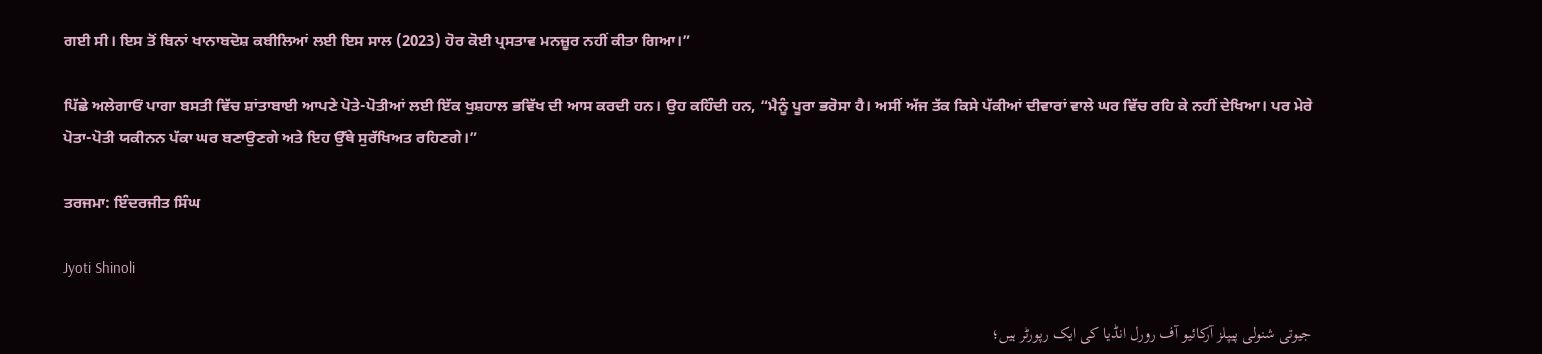ਗਈ ਸੀ। ਇਸ ਤੋਂ ਬਿਨਾਂ ਖਾਨਾਬਦੋਸ਼ ਕਬੀਲਿਆਂ ਲਈ ਇਸ ਸਾਲ (2023) ਹੋਰ ਕੋਈ ਪ੍ਰਸਤਾਵ ਮਨਜ਼ੂਰ ਨਹੀਂ ਕੀਤਾ ਗਿਆ।”

ਪਿੱਛੇ ਅਲੇਗਾਓਂ ਪਾਗਾ ਬਸਤੀ ਵਿੱਚ ਸ਼ਾਂਤਾਬਾਈ ਆਪਣੇ ਪੋਤੇ-ਪੋਤੀਆਂ ਲਈ ਇੱਕ ਖੁਸ਼ਹਾਲ ਭਵਿੱਖ ਦੀ ਆਸ ਕਰਦੀ ਹਨ। ਉਹ ਕਹਿੰਦੀ ਹਨ, “ਮੈਨੂੰ ਪੂਰਾ ਭਰੋਸਾ ਹੈ। ਅਸੀਂ ਅੱਜ ਤੱਕ ਕਿਸੇ ਪੱਕੀਆਂ ਦੀਵਾਰਾਂ ਵਾਲੇ ਘਰ ਵਿੱਚ ਰਹਿ ਕੇ ਨਹੀਂ ਦੇਖਿਆ। ਪਰ ਮੇਰੇ ਪੋਤਾ-ਪੋਤੀ ਯਕੀਨਨ ਪੱਕਾ ਘਰ ਬਣਾਉਣਗੇ ਅਤੇ ਇਹ ਉੱਥੇ ਸੁਰੱਖਿਅਤ ਰਹਿਣਗੇ।”

ਤਰਜਮਾ: ਇੰਦਰਜੀਤ ਸਿੰਘ

Jyoti Shinoli

جیوتی شنولی پیپلز آرکائیو آف رورل انڈیا کی ایک رپورٹر ہیں؛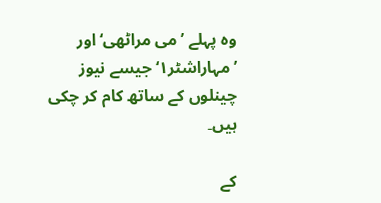وہ پہلے ’می مراٹھی‘ اور ’مہاراشٹر۱‘ جیسے نیوز چینلوں کے ساتھ کام کر چکی ہیں۔

کے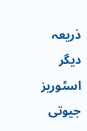ذریعہ دیگر اسٹوریز جیوتی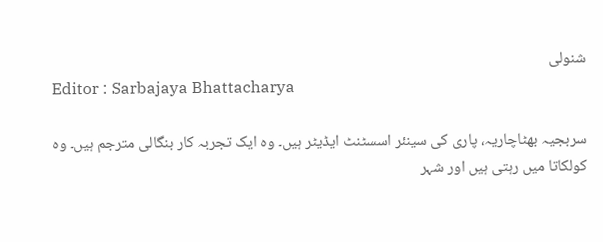شنولی
Editor : Sarbajaya Bhattacharya

سربجیہ بھٹاچاریہ، پاری کی سینئر اسسٹنٹ ایڈیٹر ہیں۔ وہ ایک تجربہ کار بنگالی مترجم ہیں۔ وہ کولکاتا میں رہتی ہیں اور شہر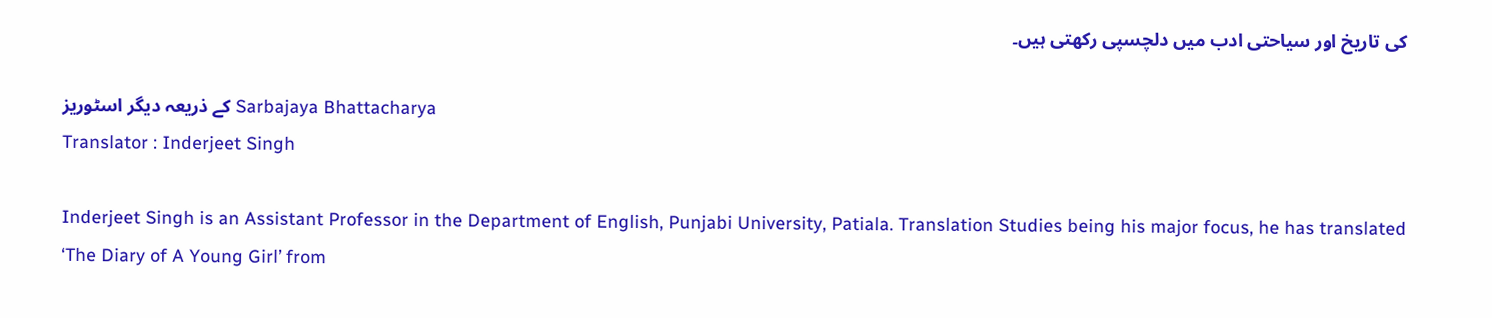کی تاریخ اور سیاحتی ادب میں دلچسپی رکھتی ہیں۔

کے ذریعہ دیگر اسٹوریز Sarbajaya Bhattacharya
Translator : Inderjeet Singh

Inderjeet Singh is an Assistant Professor in the Department of English, Punjabi University, Patiala. Translation Studies being his major focus, he has translated ‘The Diary of A Young Girl’ from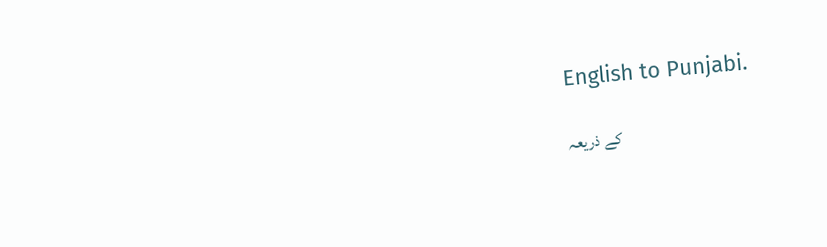English to Punjabi.

کے ذریعہ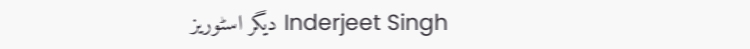دیگر اسٹوریز Inderjeet Singh